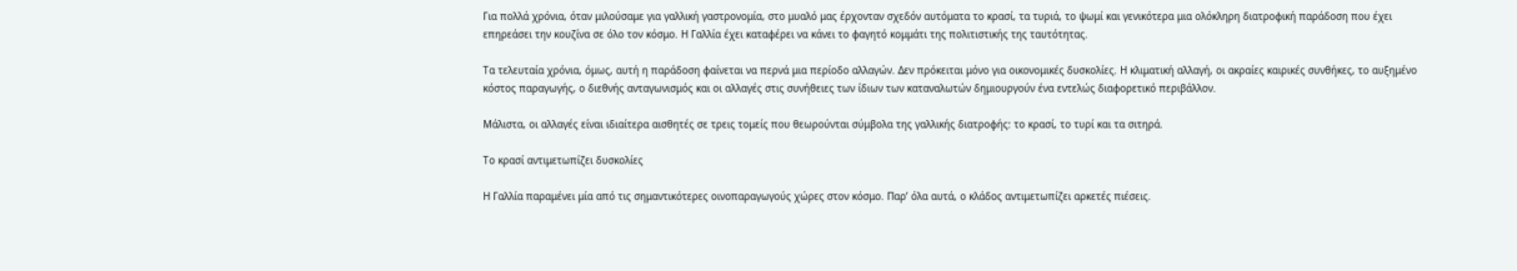Για πολλά χρόνια, όταν μιλούσαμε για γαλλική γαστρονομία, στο μυαλό μας έρχονταν σχεδόν αυτόματα το κρασί, τα τυριά, το ψωμί και γενικότερα μια ολόκληρη διατροφική παράδοση που έχει επηρεάσει την κουζίνα σε όλο τον κόσμο. Η Γαλλία έχει καταφέρει να κάνει το φαγητό κομμάτι της πολιτιστικής της ταυτότητας.

Τα τελευταία χρόνια, όμως, αυτή η παράδοση φαίνεται να περνά μια περίοδο αλλαγών. Δεν πρόκειται μόνο για οικονομικές δυσκολίες. Η κλιματική αλλαγή, οι ακραίες καιρικές συνθήκες, το αυξημένο κόστος παραγωγής, ο διεθνής ανταγωνισμός και οι αλλαγές στις συνήθειες των ίδιων των καταναλωτών δημιουργούν ένα εντελώς διαφορετικό περιβάλλον.

Μάλιστα, οι αλλαγές είναι ιδιαίτερα αισθητές σε τρεις τομείς που θεωρούνται σύμβολα της γαλλικής διατροφής: το κρασί, το τυρί και τα σιτηρά.

Το κρασί αντιμετωπίζει δυσκολίες

Η Γαλλία παραμένει μία από τις σημαντικότερες οινοπαραγωγούς χώρες στον κόσμο. Παρ’ όλα αυτά, ο κλάδος αντιμετωπίζει αρκετές πιέσεις.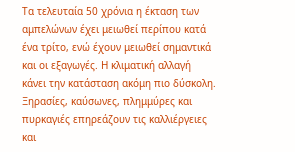Τα τελευταία 50 χρόνια η έκταση των αμπελώνων έχει μειωθεί περίπου κατά ένα τρίτο, ενώ έχουν μειωθεί σημαντικά και οι εξαγωγές. Η κλιματική αλλαγή κάνει την κατάσταση ακόμη πιο δύσκολη. Ξηρασίες, καύσωνες, πλημμύρες και πυρκαγιές επηρεάζουν τις καλλιέργειες και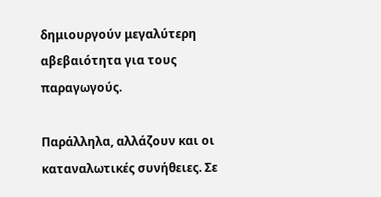δημιουργούν μεγαλύτερη αβεβαιότητα για τους παραγωγούς.

Παράλληλα, αλλάζουν και οι καταναλωτικές συνήθειες. Σε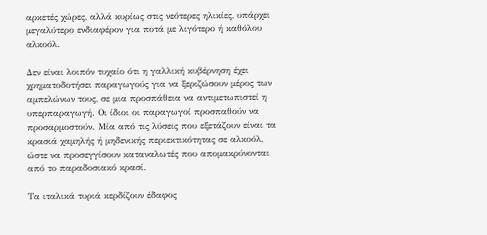αρκετές χώρες, αλλά κυρίως στις νεότερες ηλικίες, υπάρχει μεγαλύτερο ενδιαφέρον για ποτά με λιγότερο ή καθόλου αλκοόλ.

Δεν είναι λοιπόν τυχαίο ότι η γαλλική κυβέρνηση έχει χρηματοδοτήσει παραγωγούς για να ξεριζώσουν μέρος των αμπελώνων τους, σε μια προσπάθεια να αντιμετωπιστεί η υπερπαραγωγή. Οι ίδιοι οι παραγωγοί προσπαθούν να προσαρμοστούν. Μία από τις λύσεις που εξετάζουν είναι τα κρασιά χαμηλής ή μηδενικής περιεκτικότητας σε αλκοόλ, ώστε να προσεγγίσουν καταναλωτές που απομακρύνονται από το παραδοσιακό κρασί.

Τα ιταλικά τυριά κερδίζουν έδαφος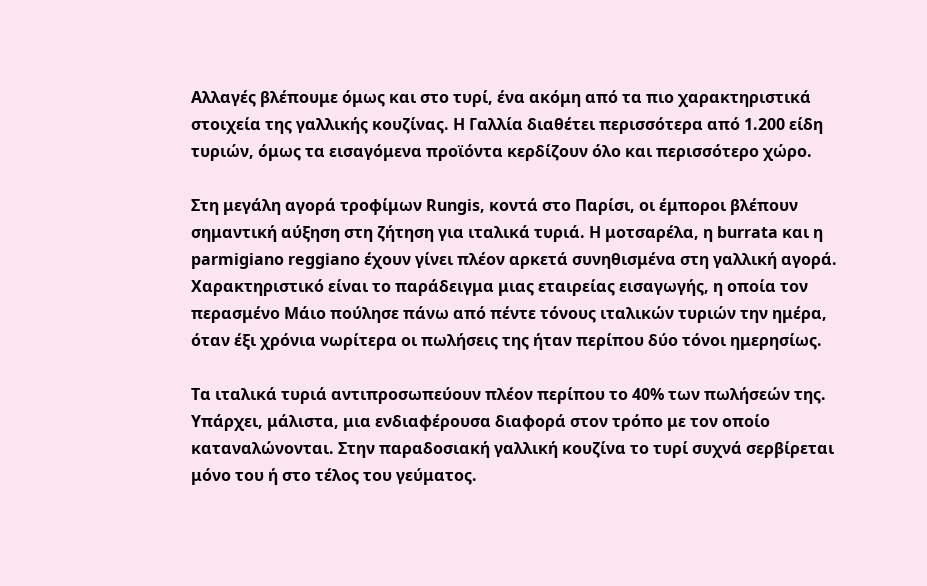Αλλαγές βλέπουμε όμως και στο τυρί, ένα ακόμη από τα πιο χαρακτηριστικά στοιχεία της γαλλικής κουζίνας. Η Γαλλία διαθέτει περισσότερα από 1.200 είδη τυριών, όμως τα εισαγόμενα προϊόντα κερδίζουν όλο και περισσότερο χώρο.

Στη μεγάλη αγορά τροφίμων Rungis, κοντά στο Παρίσι, οι έμποροι βλέπουν σημαντική αύξηση στη ζήτηση για ιταλικά τυριά. Η μοτσαρέλα, η burrata και η parmigiano reggiano έχουν γίνει πλέον αρκετά συνηθισμένα στη γαλλική αγορά. Χαρακτηριστικό είναι το παράδειγμα μιας εταιρείας εισαγωγής, η οποία τον περασμένο Μάιο πούλησε πάνω από πέντε τόνους ιταλικών τυριών την ημέρα, όταν έξι χρόνια νωρίτερα οι πωλήσεις της ήταν περίπου δύο τόνοι ημερησίως.

Τα ιταλικά τυριά αντιπροσωπεύουν πλέον περίπου το 40% των πωλήσεών της. Υπάρχει, μάλιστα, μια ενδιαφέρουσα διαφορά στον τρόπο με τον οποίο καταναλώνονται. Στην παραδοσιακή γαλλική κουζίνα το τυρί συχνά σερβίρεται μόνο του ή στο τέλος του γεύματος.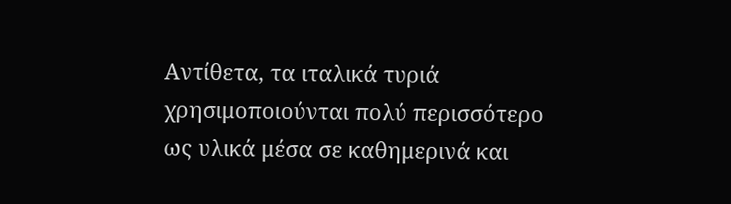Αντίθετα, τα ιταλικά τυριά χρησιμοποιούνται πολύ περισσότερο ως υλικά μέσα σε καθημερινά και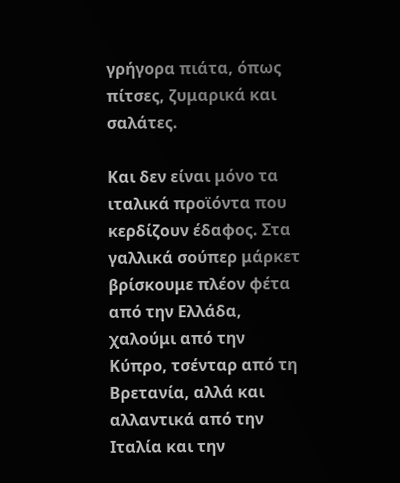γρήγορα πιάτα, όπως πίτσες, ζυμαρικά και σαλάτες.

Και δεν είναι μόνο τα ιταλικά προϊόντα που κερδίζουν έδαφος. Στα γαλλικά σούπερ μάρκετ βρίσκουμε πλέον φέτα από την Ελλάδα, χαλούμι από την Κύπρο, τσένταρ από τη Βρετανία, αλλά και αλλαντικά από την Ιταλία και την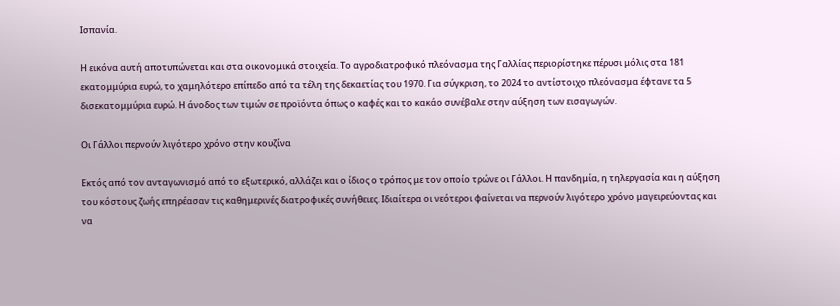Ισπανία.

Η εικόνα αυτή αποτυπώνεται και στα οικονομικά στοιχεία. Το αγροδιατροφικό πλεόνασμα της Γαλλίας περιορίστηκε πέρυσι μόλις στα 181 εκατομμύρια ευρώ, το χαμηλότερο επίπεδο από τα τέλη της δεκαετίας του 1970. Για σύγκριση, το 2024 το αντίστοιχο πλεόνασμα έφτανε τα 5 δισεκατομμύρια ευρώ. Η άνοδος των τιμών σε προϊόντα όπως ο καφές και το κακάο συνέβαλε στην αύξηση των εισαγωγών.

Οι Γάλλοι περνούν λιγότερο χρόνο στην κουζίνα

Εκτός από τον ανταγωνισμό από το εξωτερικό, αλλάζει και ο ίδιος ο τρόπος με τον οποίο τρώνε οι Γάλλοι. Η πανδημία, η τηλεργασία και η αύξηση του κόστους ζωής επηρέασαν τις καθημερινές διατροφικές συνήθειες. Ιδιαίτερα οι νεότεροι φαίνεται να περνούν λιγότερο χρόνο μαγειρεύοντας και να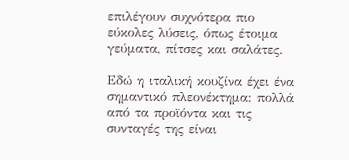επιλέγουν συχνότερα πιο εύκολες λύσεις, όπως έτοιμα γεύματα, πίτσες και σαλάτες.

Εδώ η ιταλική κουζίνα έχει ένα σημαντικό πλεονέκτημα: πολλά από τα προϊόντα και τις συνταγές της είναι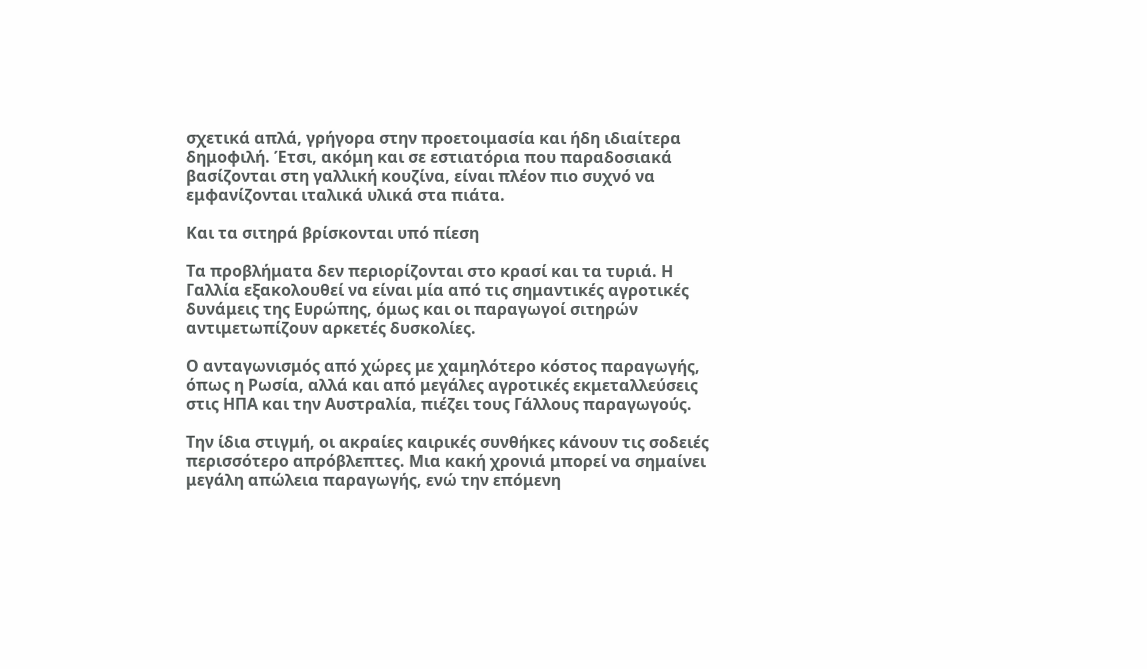σχετικά απλά, γρήγορα στην προετοιμασία και ήδη ιδιαίτερα δημοφιλή. Έτσι, ακόμη και σε εστιατόρια που παραδοσιακά βασίζονται στη γαλλική κουζίνα, είναι πλέον πιο συχνό να εμφανίζονται ιταλικά υλικά στα πιάτα.

Και τα σιτηρά βρίσκονται υπό πίεση

Τα προβλήματα δεν περιορίζονται στο κρασί και τα τυριά. Η Γαλλία εξακολουθεί να είναι μία από τις σημαντικές αγροτικές δυνάμεις της Ευρώπης, όμως και οι παραγωγοί σιτηρών αντιμετωπίζουν αρκετές δυσκολίες.

Ο ανταγωνισμός από χώρες με χαμηλότερο κόστος παραγωγής, όπως η Ρωσία, αλλά και από μεγάλες αγροτικές εκμεταλλεύσεις στις ΗΠΑ και την Αυστραλία, πιέζει τους Γάλλους παραγωγούς.

Την ίδια στιγμή, οι ακραίες καιρικές συνθήκες κάνουν τις σοδειές περισσότερο απρόβλεπτες. Μια κακή χρονιά μπορεί να σημαίνει μεγάλη απώλεια παραγωγής, ενώ την επόμενη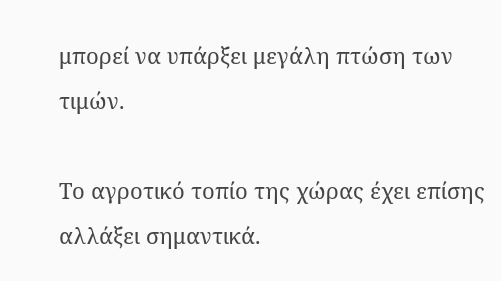μπορεί να υπάρξει μεγάλη πτώση των τιμών.

Το αγροτικό τοπίο της χώρας έχει επίσης αλλάξει σημαντικά.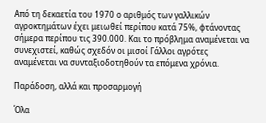Από τη δεκαετία του 1970 ο αριθμός των γαλλικών αγροκτημάτων έχει μειωθεί περίπου κατά 75%, φτάνοντας σήμερα περίπου τις 390.000. Και το πρόβλημα αναμένεται να συνεχιστεί, καθώς σχεδόν οι μισοί Γάλλοι αγρότες αναμένεται να συνταξιοδοτηθούν τα επόμενα χρόνια.

Παράδοση, αλλά και προσαρμογή

Όλα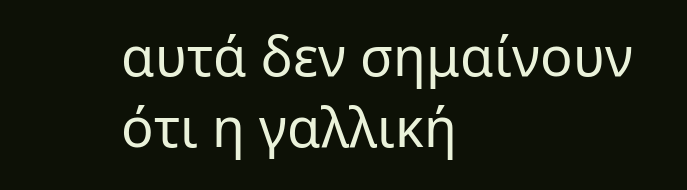αυτά δεν σημαίνουν ότι η γαλλική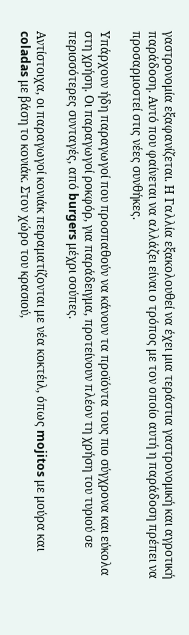γαστρονομία εξαφανίζεται. Η Γαλλία εξακολουθεί να έχει μια τεράστια γαστρονομική και αγροτική παράδοση. Αυτό που φαίνεται να αλλάζει είναι ο τρόπος με τον οποίο αυτή η παράδοση πρέπει να προσαρμοστεί στις νέες συνθήκες.

Υπάρχουν ήδη παραγωγοί που προσπαθούν να κάνουν τα προϊόντα τους πιο σύγχρονα και εύκολα στη χρήση. Οι παραγωγοί ροκφόρ, για παράδειγμα, προτείνουν πλέον τη χρήση του τυριού σε περισσότερες συνταγές, από burgers μέχρι σούπες.

Αντίστοιχα, οι παραγωγοί κονιάκ πειραματίζονται με νέα κοκτέιλ, όπως mojitos με μούρα και coladas με βάση το κονιάκ. Στον χώρο του κρασιού,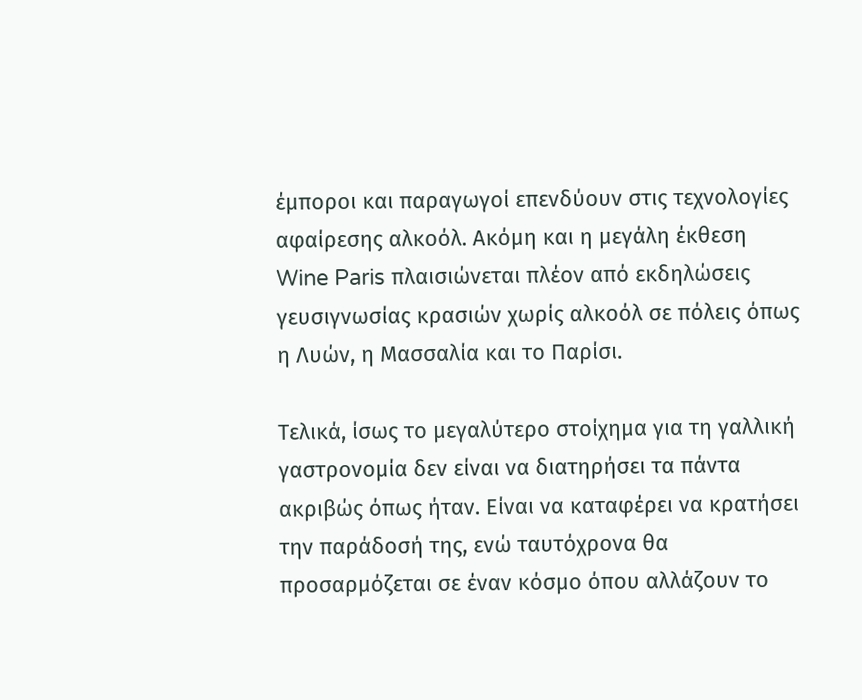έμποροι και παραγωγοί επενδύουν στις τεχνολογίες αφαίρεσης αλκοόλ. Ακόμη και η μεγάλη έκθεση Wine Paris πλαισιώνεται πλέον από εκδηλώσεις γευσιγνωσίας κρασιών χωρίς αλκοόλ σε πόλεις όπως η Λυών, η Μασσαλία και το Παρίσι.

Τελικά, ίσως το μεγαλύτερο στοίχημα για τη γαλλική γαστρονομία δεν είναι να διατηρήσει τα πάντα ακριβώς όπως ήταν. Είναι να καταφέρει να κρατήσει την παράδοσή της, ενώ ταυτόχρονα θα προσαρμόζεται σε έναν κόσμο όπου αλλάζουν το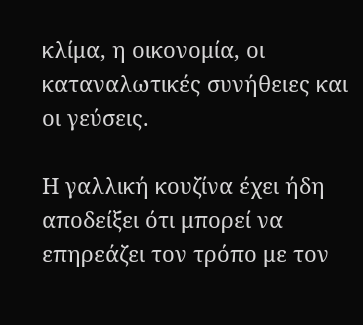κλίμα, η οικονομία, οι καταναλωτικές συνήθειες και οι γεύσεις.

Η γαλλική κουζίνα έχει ήδη αποδείξει ότι μπορεί να επηρεάζει τον τρόπο με τον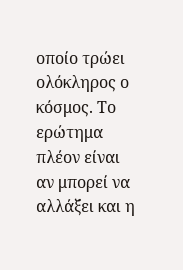οποίο τρώει ολόκληρος ο κόσμος. Το ερώτημα πλέον είναι αν μπορεί να αλλάξει και η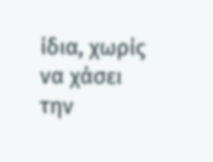ίδια, χωρίς να χάσει την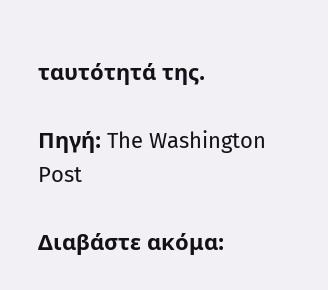ταυτότητά της.

Πηγή: The Washington Post

Διαβάστε ακόμα: